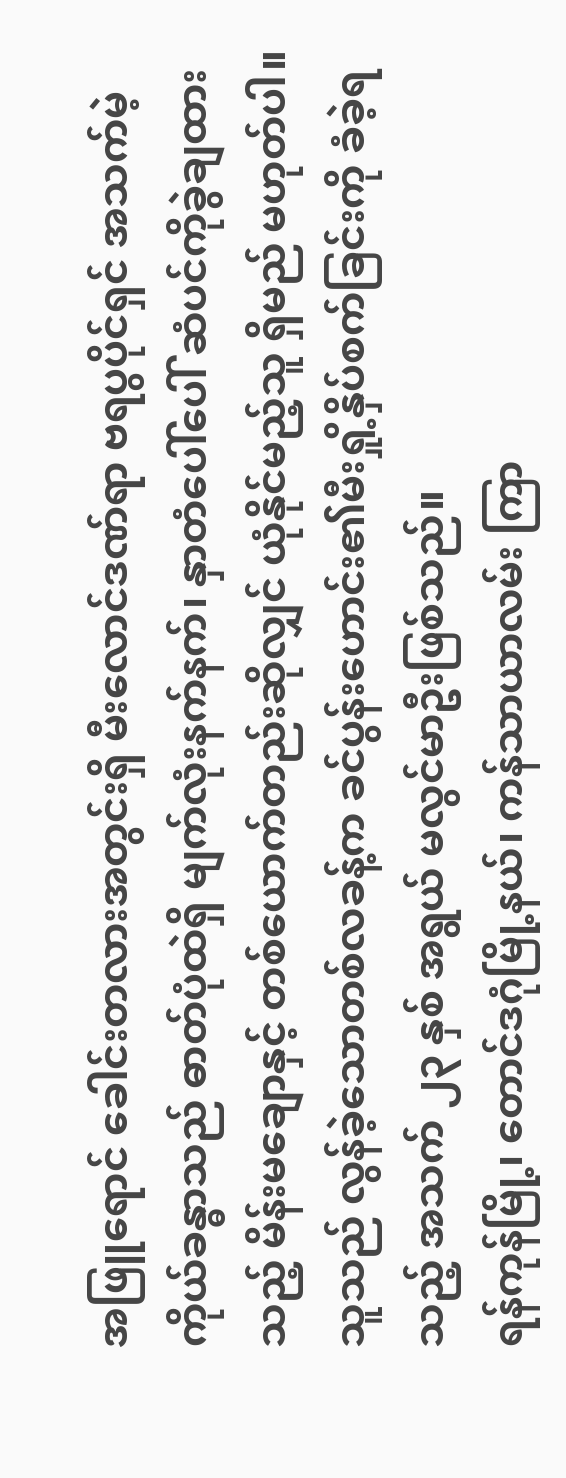အဖြူရောင် ခေါင်းတလားအတွင်းရှိ မီးလောင်ဒဏ်ရာ ဗရပွပိုင်ရှင် အသက်မဲ့ကိုယ်ခန္ဓာသည် ဓာတ်ပုံထဲရှိ မျက်လုံးနက်နက်၊ နှာတံပေါ်ပေါ် ဆံပင်ကိုခွဲချထားသည့် မိန်းမချောနှင့် တစ်ယောက်တည်းဆိုလျှင် ယုံနိုင်မည့်သူ ရှိမည် မဟုတ်ပါ။ သူသည် လွန်ခဲ့သောတစ်လခန့်က ခင်ပွန်းဟောင်း၏မီးရှို့နှိပ်စက်ခြင်းကို ခံခဲ့ရသည့် အသက် ၂၃ နှစ် အရွယ် မလွင်မာဦးဖြစ်သည်။
ရန်ကုန်မြို့၊ တောင်ဒဂုံမြို့နယ်၊ ကန်သာယာလမ်း ကြာ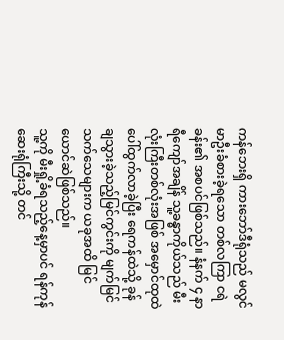ကန်ဘေးရှိ ကားဘော်ဒီရုံသည် မလွင်မာဦးခံစားခဲ့ရသော တစ်လကြာ ငရဲခန်း၏ အစပင်ဖြစ်သည်။ နံနက် ၄ နာရီကျော်အချိန် သူ့ခန္ဓာကိုယ်သည် မီးလုံးကြီးတစ်လုံးအဖြစ် အမှောင်ထုထဲ ပေါ်ထွက်လာခဲ့ပြီး ရေကန်ထဲသို့ ခုန်ချသွားခဲ့သည့်မြင်ကွင်းကို မျက်မြင်သက်သေများက ယခုအထိ မြင်ယောင်ဆဲဖြစ်သည်။
သူ့ကို မီးရှို့ခံရသည့်နေ့မှာပင် ရန်ကုန်ဆေးရုံကြီးသို့ တင်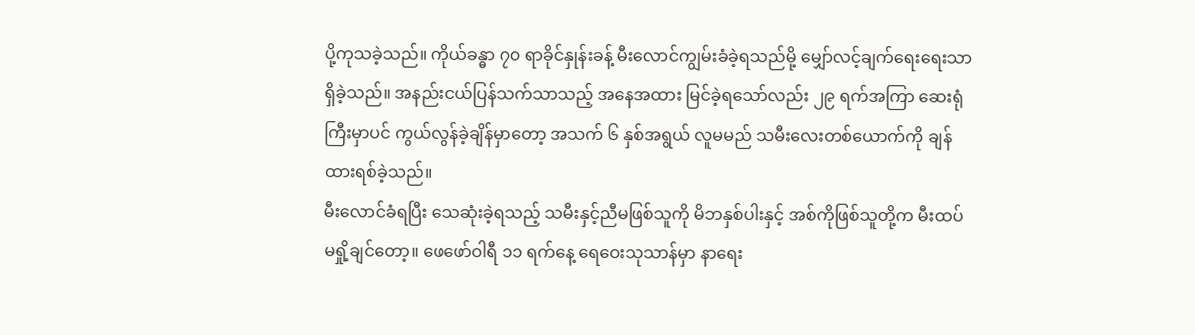ပို့ကုသခဲ့သည်။ ကိုယ်ခန္ဓာ ၇၀ ရာခိုင်နှုန်းခန့် မီးလောင်ကျွမ်းခံခဲ့ရသည်မို့ မျှော်လင့်ချက်ရေးရေးသာ ရှိခဲ့သည်။ အနည်းငယ်ပြန်သက်သာသည့် အနေအထား မြင်ခဲ့ရသော်လည်း ၂၉ ရက်အကြာ ဆေးရုံကြီးမှာပင် ကွယ်လွန်ခဲ့ချိန်မှာတော့ အသက် ၆ နှစ်အရွယ် လူမမည် သမီးလေးတစ်ယောက်ကို ချန်ထားရစ်ခဲ့သည်။
မီးလောင်ခံရပြီး သေဆုံးခဲ့ရသည့် သမီးနှင့်ညီမဖြစ်သူကို မိဘနှစ်ပါးနှင့် အစ်ကိုဖြစ်သူတို့က မီးထပ်မရှို့ချင်တော့။ ဖေဖော်ဝါရီ ၁၁ ရက်နေ့ ရေဝေးသုသာန်မှာ နာရေး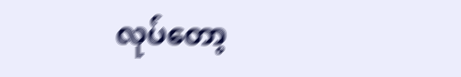လုပ်တော့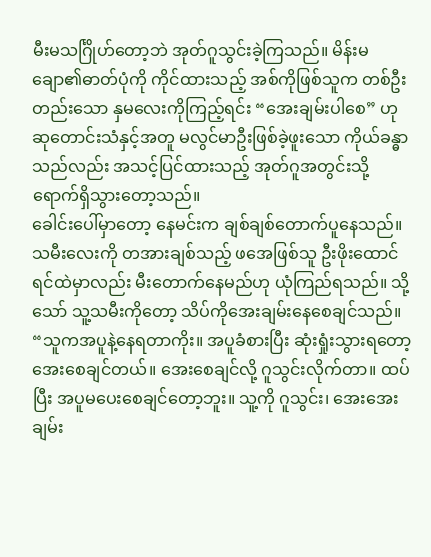မီးမသင်္ဂြိုဟ်တော့ဘဲ အုတ်ဂူသွင်းခဲ့ကြသည်။ မိန်းမချော၏ဓာတ်ပုံကို ကိုင်ထားသည့် အစ်ကိုဖြစ်သူက တစ်ဦးတည်းသော နှမလေးကိုကြည့်ရင်း “အေးချမ်းပါစေ” ဟု ဆုတောင်းသံနှင့်အတူ မလွင်မာဦးဖြစ်ခဲ့ဖူးသော ကိုယ်ခန္ဓာသည်လည်း အသင့်ပြင်ထားသည့် အုတ်ဂူအတွင်းသို့ ရောက်ရှိသွားတော့သည်။
ခေါင်းပေါ်မှာတော့ နေမင်းက ချစ်ချစ်တောက်ပူနေသည်။ သမီးလေးကို တအားချစ်သည့် ဖအေဖြစ်သူ ဦးဖိုးထောင်ရင်ထဲမှာလည်း မီးတောက်နေမည်ဟု ယုံကြည်ရသည်။ သို့သော် သူ့သမီးကိုတော့ သိပ်ကိုအေးချမ်းနေစေချင်သည်။
“သူကအပူနဲ့နေရတာကိုး။ အပူခံစားပြီး ဆုံးရှုံးသွားရတော့ အေးစေချင်တယ်။ အေးစေချင်လို့ ဂူသွင်းလိုက်တာ။ ထပ်ပြီး အပူမပေးစေချင်တော့ဘူး။ သူ့ကို ဂူသွင်း၊ အေးအေးချမ်း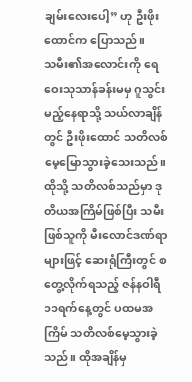ချမ်းလေးပေါ့” ဟု ဦးဖိုးထောင်က ပြောသည်။
သမီး၏အလောင်းကို ရေဝေးသုသာန်ခန်းမမှ ဂူသွင်းမည့်နေရာသို့ သယ်လာချိန်တွင် ဦးဖိုးထောင် သတိလစ် မေ့မြောသွားခဲ့သေးသည်။
ထိုသို့ သတိလစ်သည်မှာ ဒုတိယအကြိမ်ဖြစ်ပြီး သမီးဖြစ်သူကို မီးလောင်ဒဏ်ရာများဖြင့် ဆေးရုံကြီးတွင် စတွေ့လိုက်ရသည့် ဇန်နဝါရီ ၁၁ရက်နေ့တွင် ပထမအကြိမ် သတိလစ်မေ့သွားခဲ့သည်။ ထိုအချိန်မှ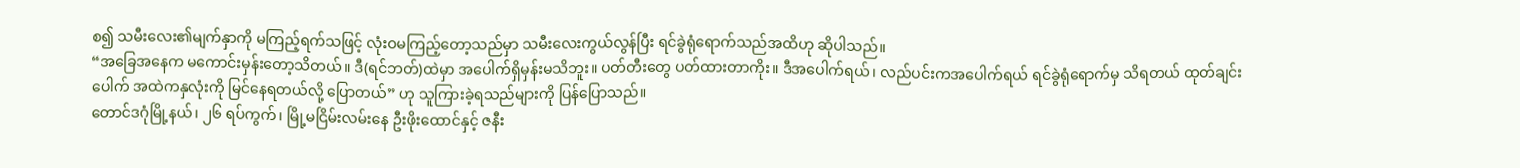စ၍ သမီးလေး၏မျက်နှာကို မကြည့်ရက်သဖြင့် လုံးဝမကြည့်တော့သည်မှာ သမီးလေးကွယ်လွန်ပြီး ရင်ခွဲရုံရောက်သည်အထိဟု ဆိုပါသည်။
“အခြေအနေက မကောင်းမှန်းတော့သိတယ်။ ဒီ(ရင်ဘတ်)ထဲမှာ အပေါက်ရှိမှန်းမသိဘူး။ ပတ်တီးတွေ ပတ်ထားတာကိုး။ ဒီအပေါက်ရယ်၊ လည်ပင်းကအပေါက်ရယ် ရင်ခွဲရုံရောက်မှ သိရတယ် ထုတ်ချင်းပေါက် အထဲကနှလုံးကို မြင်နေရတယ်လို့ ပြောတယ်” ဟု သူကြားခဲ့ရသည်များကို ပြန်ပြောသည်။
တောင်ဒဂုံမြို့နယ်၊ ၂၆ ရပ်ကွက်၊ မြို့မငြိမ်းလမ်းနေ ဦးဖိုးထောင်နှင့် ဇနီး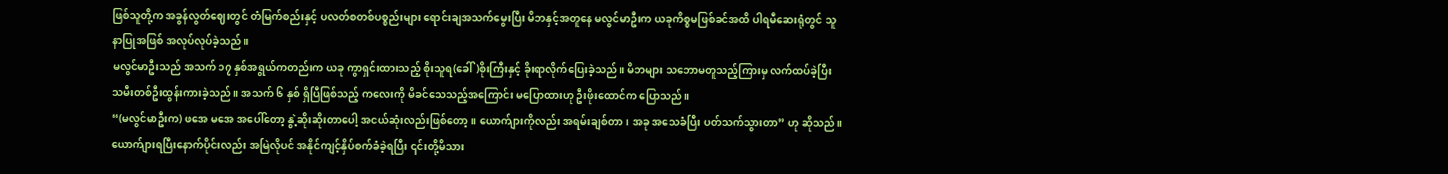ဖြစ်သူတို့က အခွန်လွတ်ဈေးတွင် တံမြက်စည်းနှင့် ပလတ်စတစ်ပစ္စည်းများ ရောင်းချအသက်မွေးပြီး မိဘနှင့်အတူနေ မလွင်မာဦးက ယခုကိစ္စမဖြစ်ခင်အထိ ပါရမီဆေးရုံတွင် သူနာပြုအဖြစ် အလုပ်လုပ်ခဲ့သည်။
မလွင်မာဦးသည် အသက် ၁၇ နှစ်အရွယ်ကတည်းက ယခု ကွာရှင်းထားသည့် စိုးသူရ(ခေါ်)စိုးကြီးနှင့် ခိုးရာလိုက်ပြေးခဲ့သည်။ မိဘများ သဘောမတူသည့်ကြားမှ လက်ထပ်ခဲ့ပြီး သမီးတစ်ဦးထွန်းကားခဲ့သည်။ အသက် ၆ နှစ် ရှိပြီဖြစ်သည့် ကလေးကို မိခင်သေသည့်အကြောင်း မပြောထားဟု ဦးဖိုးထောင်က ပြောသည်။
“(မလွင်မာဦးက) ဖအေ မအေ အပေါ်တော့ နွဲ့ဆိုးဆိုးတာပေါ့ အငယ်ဆုံးလည်းဖြစ်တော့။ ယောက်ျားကိုလည်း အရမ်းချစ်တာ၊ အခု အသေခံပြီး ပတ်သက်သွားတာ” ဟု ဆိုသည်။
ယောက်ျားရပြီးနောက်ပိုင်းလည်း အမြဲလိုပင် အနိုင်ကျင့်နှိပ်စက်ခံခဲ့ရပြီး ၎င်းတို့မိသား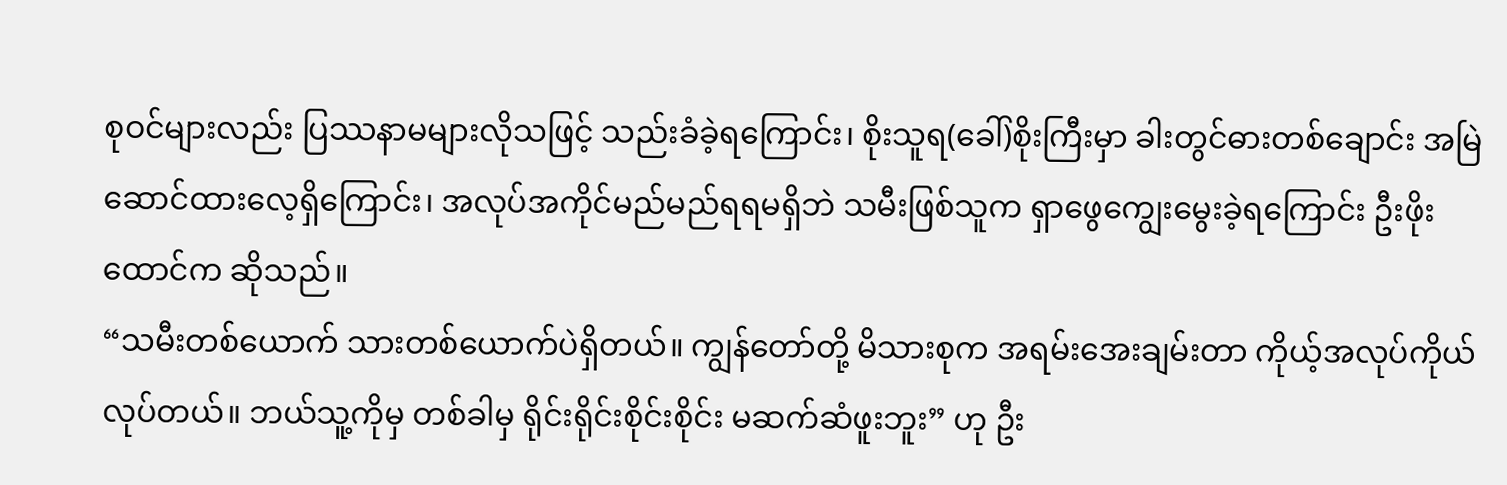စုဝင်များလည်း ပြဿနာမများလိုသဖြင့် သည်းခံခဲ့ရကြောင်း၊ စိုးသူရ(ခေါ်)စိုးကြီးမှာ ခါးတွင်ဓားတစ်ချောင်း အမြဲဆောင်ထားလေ့ရှိကြောင်း၊ အလုပ်အကိုင်မည်မည်ရရမရှိဘဲ သမီးဖြစ်သူက ရှာဖွေကျွေးမွေးခဲ့ရကြောင်း ဦးဖိုးထောင်က ဆိုသည်။
“သမီးတစ်ယောက် သားတစ်ယောက်ပဲရှိတယ်။ ကျွန်တော်တို့ မိသားစုက အရမ်းအေးချမ်းတာ ကိုယ့်အလုပ်ကိုယ်လုပ်တယ်။ ဘယ်သူ့ကိုမှ တစ်ခါမှ ရိုင်းရိုင်းစိုင်းစိုင်း မဆက်ဆံဖူးဘူး” ဟု ဦး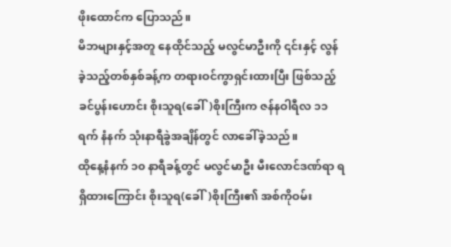ဖိုးထောင်က ပြောသည်။
မိဘများနှင့်အတူ နေထိုင်သည့် မလွင်မာဦးကို ၎င်းနှင့် လွန်ခဲ့သည့်တစ်နှစ်ခန့်က တရားဝင်ကွာရှင်းထားပြီး ဖြစ်သည့် ခင်ပွန်းဟောင်း စိုးသူရ(ခေါ်)စိုးကြီးက ဇန်နဝါရီလ ၁၁ ရက် နံနက် သုံးနာရီခွဲအချိန်တွင် လာခေါ်ခဲ့သည်။
ထိုနေ့နံနက် ၁၀ နာရီခန့်တွင် မလွင်မာဦး မီးလောင်ဒဏ်ရာ ရရှိထားကြောင်း စိုးသူရ(ခေါ်)စိုးကြီး၏ အစ်ကိုဝမ်း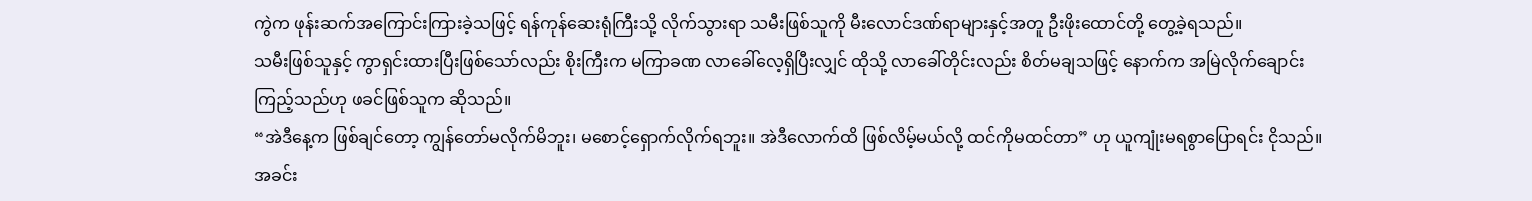ကွဲက ဖုန်းဆက်အကြောင်းကြားခဲ့သဖြင့် ရန်ကုန်ဆေးရုံကြီးသို့ လိုက်သွားရာ သမီးဖြစ်သူကို မီးလောင်ဒဏ်ရာများနှင့်အတူ ဦးဖိုးထောင်တို့ တွေ့ခဲ့ရသည်။
သမီးဖြစ်သူနှင့် ကွာရှင်းထားပြီးဖြစ်သော်လည်း စိုးကြီးက မကြာခဏ လာခေါ်လေ့ရှိပြီးလျှင် ထိုသို့ လာခေါ်တိုင်းလည်း စိတ်မချသဖြင့် နောက်က အမြဲလိုက်ချောင်းကြည့်သည်ဟု ဖခင်ဖြစ်သူက ဆိုသည်။
“အဲဒီနေ့က ဖြစ်ချင်တော့ ကျွန်တော်မလိုက်မိဘူး၊ မစောင့်ရှောက်လိုက်ရဘူး။ အဲဒီလောက်ထိ ဖြစ်လိမ့်မယ်လို့ ထင်ကိုမထင်တာ” ဟု ယူကျုံးမရစွာပြောရင်း ငိုသည်။
အခင်း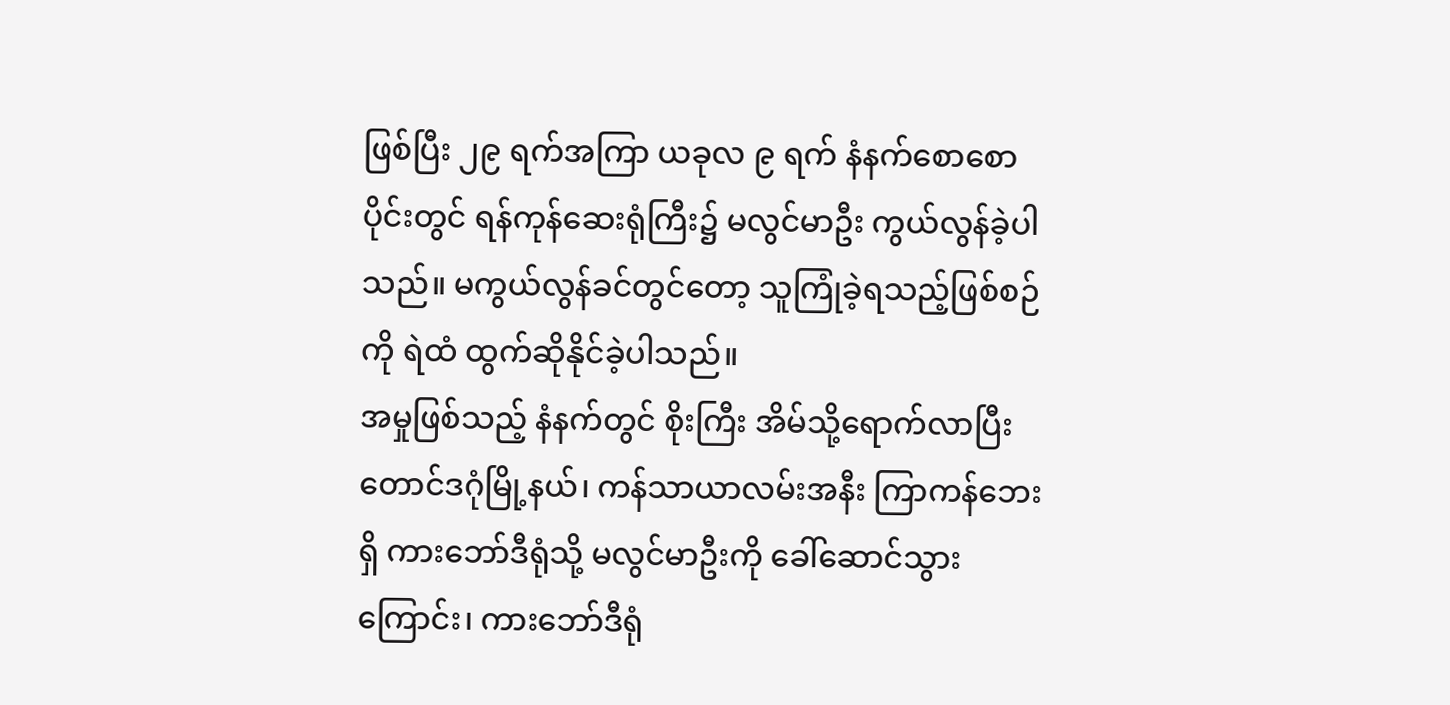ဖြစ်ပြီး ၂၉ ရက်အကြာ ယခုလ ၉ ရက် နံနက်စောစောပိုင်းတွင် ရန်ကုန်ဆေးရုံကြီး၌ မလွင်မာဦး ကွယ်လွန်ခဲ့ပါသည်။ မကွယ်လွန်ခင်တွင်တော့ သူကြုံခဲ့ရသည့်ဖြစ်စဉ်ကို ရဲထံ ထွက်ဆိုနိုင်ခဲ့ပါသည်။
အမှုဖြစ်သည့် နံနက်တွင် စိုးကြီး အိမ်သို့ရောက်လာပြီး တောင်ဒဂုံမြို့နယ်၊ ကန်သာယာလမ်းအနီး ကြာကန်ဘေးရှိ ကားဘော်ဒီရုံသို့ မလွင်မာဦးကို ခေါ်ဆောင်သွားကြောင်း၊ ကားဘော်ဒီရုံ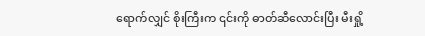ရောက်လျှင် စိုးကြီးက ၎င်းကို ဓာတ်ဆီလောင်းပြီး မီးရှို့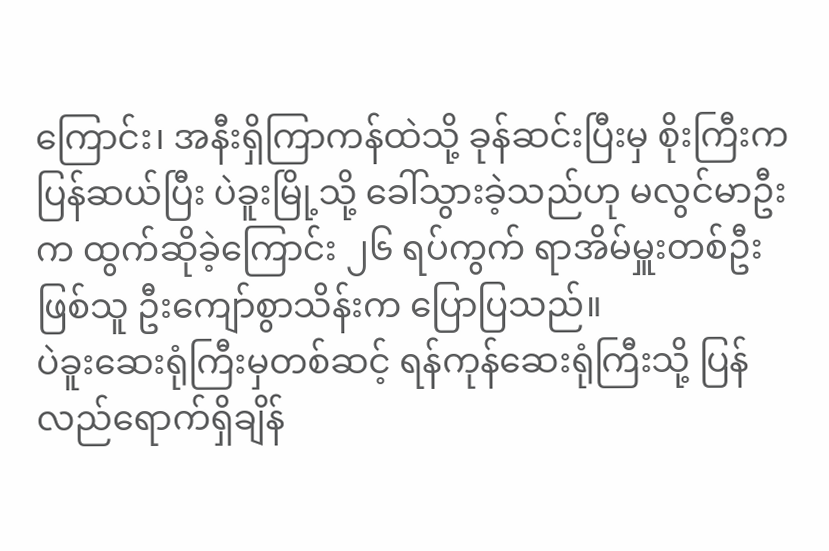ကြောင်း၊ အနီးရှိကြာကန်ထဲသို့ ခုန်ဆင်းပြီးမှ စိုးကြီးက ပြန်ဆယ်ပြီး ပဲခူးမြို့သို့ ခေါ်သွားခဲ့သည်ဟု မလွင်မာဦးက ထွက်ဆိုခဲ့ကြောင်း ၂၆ ရပ်ကွက် ရာအိမ်မှူးတစ်ဦးဖြစ်သူ ဦးကျော်စွာသိန်းက ပြောပြသည်။
ပဲခူးဆေးရုံကြီးမှတစ်ဆင့် ရန်ကုန်ဆေးရုံကြီးသို့ ပြန်လည်ရောက်ရှိချိန်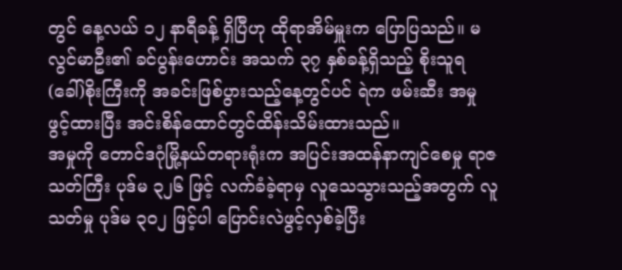တွင် နေ့လယ် ၁၂ နာရီခန့် ရှိပြီဟု ထိုရာအိမ်မှူးက ပြောပြသည်။ မလွင်မာဦး၏ ခင်ပွန်းဟောင်း အသက် ၃၇ နှစ်ခန့်ရှိသည့် စိုးသူရ(ခေါ်)စိုးကြီးကို အခင်းဖြစ်ပွားသည့်နေ့တွင်ပင် ရဲက ဖမ်းဆီး အမှုဖွင့်ထားပြီး အင်းစိန်ထောင်တွင်ထိန်းသိမ်းထားသည်။
အမှုကို တောင်ဒဂုံမြို့နယ်တရားရုံးက အပြင်းအထန်နာကျင်စေမှု ရာဇသတ်ကြီး ပုဒ်မ ၃၂၆ ဖြင့် လက်ခံခဲ့ရာမှ လူသေသွားသည့်အတွက် လူသတ်မှု ပုဒ်မ ၃၀၂ ဖြင့်ပါ ပြောင်းလဲဖွင့်လှစ်ခဲ့ပြီး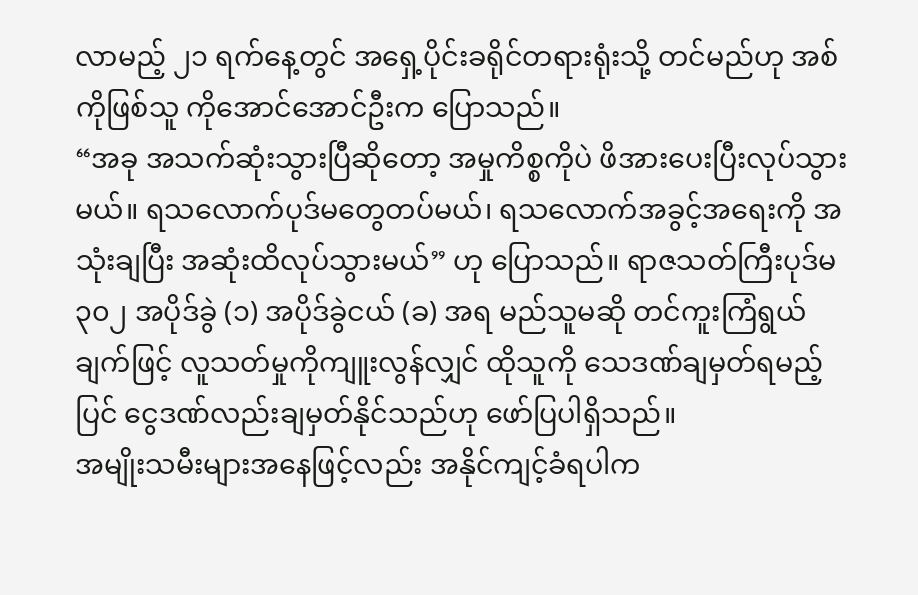လာမည့် ၂၁ ရက်နေ့တွင် အရှေ့ပိုင်းခရိုင်တရားရုံးသို့ တင်မည်ဟု အစ်ကိုဖြစ်သူ ကိုအောင်အောင်ဦးက ပြောသည်။
“အခု အသက်ဆုံးသွားပြီဆိုတော့ အမှုကိစ္စကိုပဲ ဖိအားပေးပြီးလုပ်သွားမယ်။ ရသလောက်ပုဒ်မတွေတပ်မယ်၊ ရသလောက်အခွင့်အရေးကို အသုံးချပြီး အဆုံးထိလုပ်သွားမယ်” ဟု ပြောသည်။ ရာဇသတ်ကြီးပုဒ်မ ၃၀၂ အပိုဒ်ခွဲ (၁) အပိုဒ်ခွဲငယ် (ခ) အရ မည်သူမဆို တင်ကူးကြံရွယ်ချက်ဖြင့် လူသတ်မှုကိုကျူးလွန်လျှင် ထိုသူကို သေဒဏ်ချမှတ်ရမည့်ပြင် ငွေဒဏ်လည်းချမှတ်နိုင်သည်ဟု ဖော်ပြပါရှိသည်။
အမျိုးသမီးများအနေဖြင့်လည်း အနိုင်ကျင့်ခံရပါက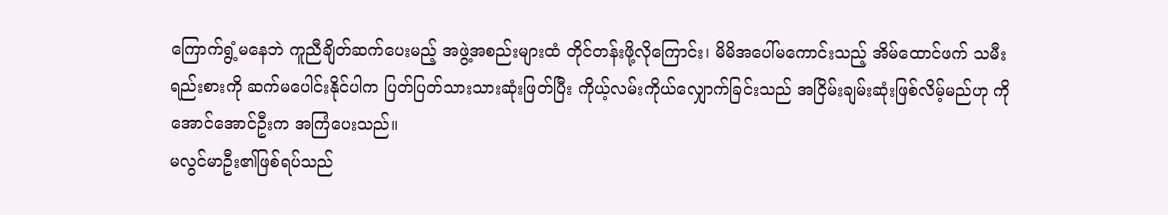ကြောက်ရွံ့မနေဘဲ ကူညီချိတ်ဆက်ပေးမည့် အဖွဲ့အစည်းများထံ တိုင်တန်းဖို့လိုကြောင်း၊ မိမိအပေါ်မကောင်းသည့် အိမ်ထောင်ဖက် သမီးရည်းစားကို ဆက်မပေါင်းနိုင်ပါက ပြတ်ပြတ်သားသားဆုံးဖြတ်ပြီး ကိုယ့်လမ်းကိုယ်လျှောက်ခြင်းသည် အငြိမ်းချမ်းဆုံးဖြစ်လိမ့်မည်ဟု ကိုအောင်အောင်ဦးက အကြံပေးသည်။
မလွင်မာဦး၏ဖြစ်ရပ်သည်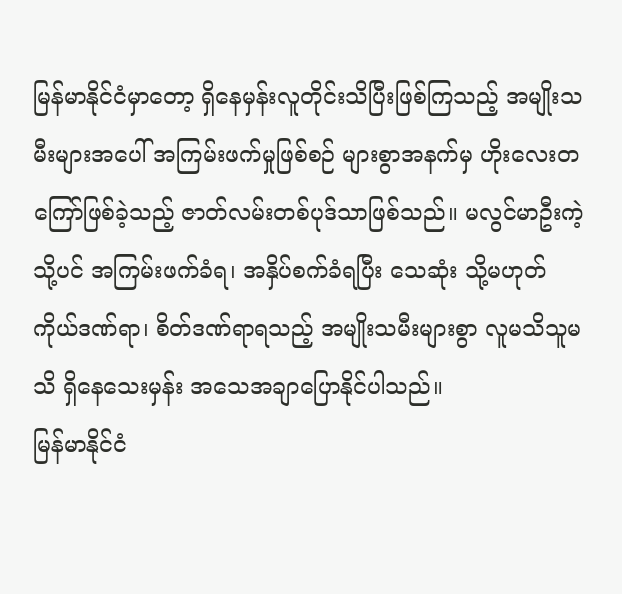မြန်မာနိုင်ငံမှာတော့ ရှိနေမှန်းလူတိုင်းသိပြီးဖြစ်ကြသည့် အမျိုးသမီးများအပေါ် အကြမ်းဖက်မှုဖြစ်စဉ် များစွာအနက်မှ ဟိုးလေးတကြော်ဖြစ်ခဲ့သည့် ဇာတ်လမ်းတစ်ပုဒ်သာဖြစ်သည်။ မလွင်မာဦးကဲ့သို့ပင် အကြမ်းဖက်ခံရ၊ အနှိပ်စက်ခံရပြီး သေဆုံး သို့မဟုတ် ကိုယ်ဒဏ်ရာ၊ စိတ်ဒဏ်ရာရသည့် အမျိုးသမီးများစွာ လူမသိသူမသိ ရှိနေသေးမှန်း အသေအချာပြောနိုင်ပါသည်။
မြန်မာနိုင်ငံ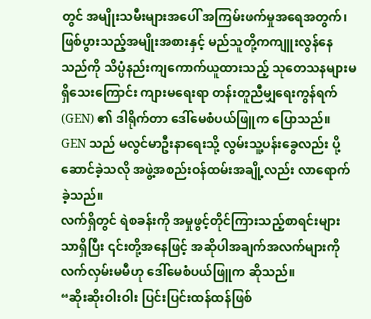တွင် အမျိုးသမီးများအပေါ် အကြမ်းဖက်မှုအရေအတွက်၊ ဖြစ်ပွားသည့်အမျိုးအစားနှင့် မည်သူတို့ကကျူးလွန်နေသည်ကို သိပ္ပံနည်းကျကောက်ယူထားသည့် သုတေသနများမရှိသေးကြောင်း ကျားမရေးရာ တန်းတူညီမျှရေးကွန်ရက် (GEN) ၏ ဒါရိုက်တာ ဒေါ်မေစံပယ်ဖြူက ပြောသည်။ GEN သည် မလွင်မာဦးနာရေးသို့ လွမ်းသူ့ပန်းခွေလည်း ပို့ဆောင်ခဲ့သလို အဖွဲ့အစည်းဝန်ထမ်းအချို့လည်း လာရောက်ခဲ့သည်။
လက်ရှိတွင် ရဲစခန်းကို အမှုဖွင့်တိုင်ကြားသည့်စာရင်းများသာရှိပြီး ၎င်းတို့အနေဖြင့် အဆိုပါအချက်အလက်များကို လက်လှမ်းမမီဟု ဒေါ်မေစံပယ်ဖြူက ဆိုသည်။
“ဆိုးဆိုးဝါးဝါး ပြင်းပြင်းထန်ထန်ဖြစ်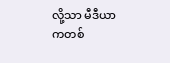လို့သာ မီဒီယာကတစ်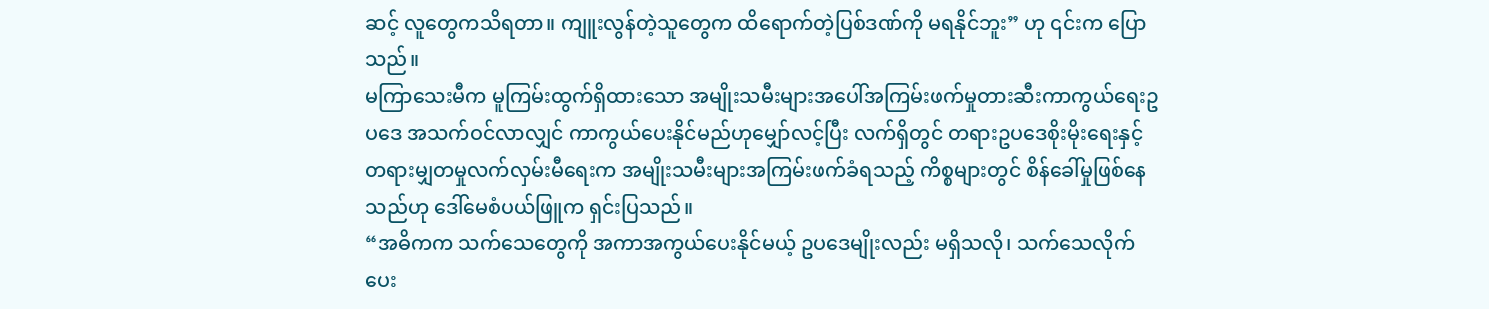ဆင့် လူတွေကသိရတာ။ ကျူးလွန်တဲ့သူတွေက ထိရောက်တဲ့ပြစ်ဒဏ်ကို မရနိုင်ဘူး” ဟု ၎င်းက ပြောသည်။
မကြာသေးမီက မူကြမ်းထွက်ရှိထားသော အမျိုးသမီးများအပေါ်အကြမ်းဖက်မှုတားဆီးကာကွယ်ရေးဥပဒေ အသက်ဝင်လာလျှင် ကာကွယ်ပေးနိုင်မည်ဟုမျှော်လင့်ပြီး လက်ရှိတွင် တရားဥပဒေစိုးမိုးရေးနှင့် တရားမျှတမှုလက်လှမ်းမီရေးက အမျိုးသမီးများအကြမ်းဖက်ခံရသည့် ကိစ္စများတွင် စိန်ခေါ်မှုဖြစ်နေသည်ဟု ဒေါ်မေစံပယ်ဖြူက ရှင်းပြသည်။
“အဓိကက သက်သေတွေကို အကာအကွယ်ပေးနိုင်မယ့် ဥပဒေမျိုးလည်း မရှိသလို၊ သက်သေလိုက်ပေး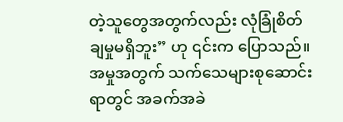တဲ့သူတွေအတွက်လည်း လုံခြုံစိတ်ချမှုမရှိဘူး” ဟု ၎င်းက ပြောသည်။
အမှုအတွက် သက်သေများစုဆောင်းရာတွင် အခက်အခဲ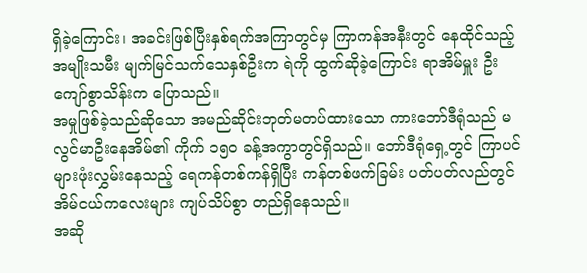ရှိခဲ့ကြောင်း၊ အခင်းဖြစ်ပြီးနှစ်ရက်အကြာတွင်မှ ကြာကန်အနီးတွင် နေထိုင်သည့် အမျိုးသမီး မျက်မြင်သက်သေနှစ်ဦးက ရဲကို ထွက်ဆိုခဲ့ကြောင်း ရာအိမ်မှူး ဦးကျော်စွာသိန်းက ပြောသည်။
အမှုဖြစ်ခဲ့သည်ဆိုသော အမည်ဆိုင်းဘုတ်မတပ်ထားသော ကားဘော်ဒီရုံသည် မလွင်မာဦးနေအိမ်၏ ကိုက် ၁၅၀ ခန့်အကွာတွင်ရှိသည်။ ဘော်ဒီရုံရှေ့တွင် ကြာပင်များဖုံးလွှမ်းနေသည့် ရေကန်တစ်ကန်ရှိပြီး ကန်တစ်ဖက်ခြမ်း ပတ်ပတ်လည်တွင် အိမ်ငယ်ကလေးများ ကျပ်သိပ်စွာ တည်ရှိနေသည်။
အဆို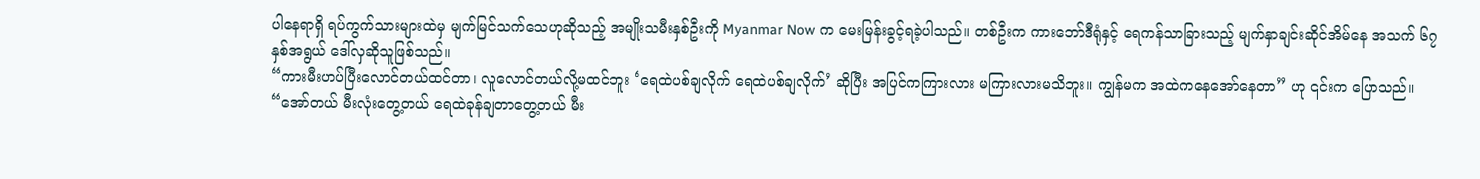ပါနေရာရှိ ရပ်ကွက်သားများထဲမှ မျက်မြင်သက်သေဟုဆိုသည့် အမျိုးသမီးနှစ်ဦးကို Myanmar Now က မေးမြန်းခွင့်ရခဲ့ပါသည်။ တစ်ဦးက ကားဘော်ဒီရုံနှင့် ရေကန်သာခြားသည့် မျက်နှာချင်းဆိုင်အိမ်နေ အသက် ၆၇ နှစ်အရွယ် ဒေါ်လှဆိုသူဖြစ်သည်။
“ကားမီးဟပ်ပြီးလောင်တယ်ထင်တာ၊ လူလောင်တယ်လို့မထင်ဘူး ‘ရေထဲပစ်ချလိုက် ရေထဲပစ်ချလိုက်’ ဆိုပြီး အပြင်ကကြားလား မကြားလားမသိဘူး။ ကျွန်မက အထဲကနေအော်နေတာ” ဟု ၎င်းက ပြောသည်။
“အော်တယ် မီးလုံးတွေ့တယ် ရေထဲခုန်ချတာတွေ့တယ် မီး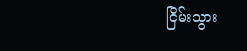ငြိမ်းသွား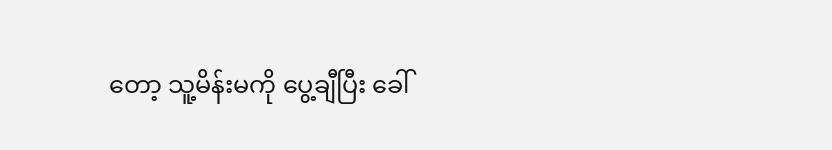တော့ သူ့မိန်းမကို ပွေ့ချီပြီး ခေါ်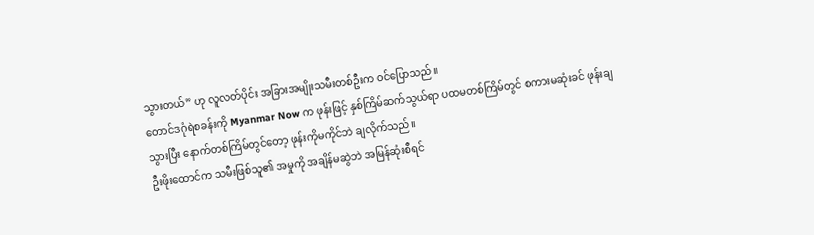သွားတယ်” ဟု လူလတ်ပိုင်း အခြားအမျိုးသမီးတစ်ဦးက ဝင်ပြောသည်။
တောင်ဒဂုံရဲစခန်းကို Myanmar Now က ဖုန်းဖြင့် နှစ်ကြိမ်ဆက်သွယ်ရာ ပထမတစ်ကြိမ်တွင် စကားမဆုံးခင် ဖုန်းချသွားပြီး နောက်တစ်ကြိမ်တွင်တော့ ဖုန်းကိုမကိုင်ဘဲ ချလိုက်သည်။
ဦးဖိုးထောင်က သမီးဖြစ်သူ၏ အမှုကို အချိန်မဆွဲဘဲ အမြန်ဆုံးစီရင်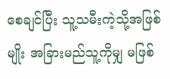စေချင်ပြီး သူ့သမီးကဲ့သို့အဖြစ်မျိုး အခြားမည်သူ့ကိုမျှ မဖြစ်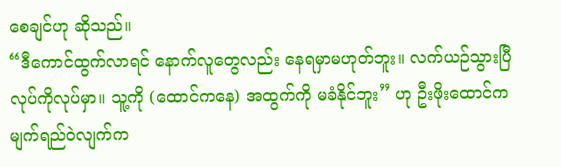စေချင်ဟု ဆိုသည်။
“ဒီကောင်ထွက်လာရင် နောက်လူတွေလည်း နေရမှာမဟုတ်ဘူး။ လက်ယဉ်သွားပြီ လုပ်ကိုလုပ်မှာ။ သူ့ကို (ထောင်ကနေ) အထွက်ကို မခံနိုင်ဘူး” ဟု ဦးဖိုးထောင်က မျက်ရည်ဝဲလျက်က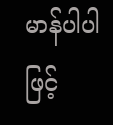မာန်ပါပါဖြင့်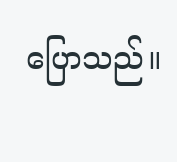ပြောသည်။